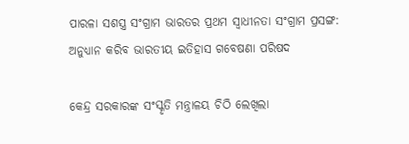ପାରଳା ସଶସ୍ତ୍ର ସଂଗ୍ରାମ ଭାରତର ପ୍ରଥମ ସ୍ବାଧୀନତା ସଂଗ୍ରାମ ପ୍ରସଙ୍ଗ: ଅନୁଧ୍ୟାନ କରିବ ଭାରତୀୟ ଇତିହାସ ଗବେଷଣା ପରିଷଦ

କେନ୍ଦ୍ର ସରକାରଙ୍କ ସଂସ୍କୃତି ମନ୍ତ୍ରାଳୟ ଚିଠି ଲେଖିଲା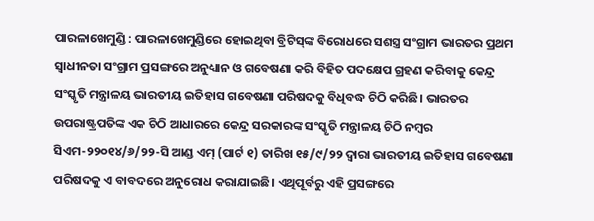ପାରଳାଖେମୁଣ୍ଡି : ପାରଳାଖେମୁଣ୍ଡିରେ ହୋଇଥିବା ବ୍ରିଟିସ୍‌ଙ୍କ ବିରୋଧରେ ସଶସ୍ତ୍ର ସଂଗ୍ରାମ ଭାରତର ପ୍ରଥମ ସ୍ବାଧୀନତା ସଂଗ୍ରାମ ପ୍ରସଙ୍ଗରେ ଅନୁଧ୍ୟାନ ଓ ଗବେଷଣା କରି ବିହିତ ପଦକ୍ଷେପ ଗ୍ରହଣ କରିବାକୁ କେନ୍ଦ୍ର ସଂସ୍କୃତି ମନ୍ତ୍ରାଳୟ ଭାରତୀୟ ଇତିହାସ ଗବେଷଣା ପରିଷଦକୁ ବିଧିବଦ୍ଧ ଚିଠି କରିଛି। ଭାରତର ଉପରାଷ୍ଟ୍ରପତିଙ୍କ ଏକ ଚିଠି ଆଧାରରେ କେନ୍ଦ୍ର ସରକାରଙ୍କ ସଂସ୍କୃତି ମନ୍ତ୍ରାଳୟ ଚିଠି ନମ୍ବର ସିଏମ-୨୨୦୧୪/୬/୨୨-ସି ଆଣ୍ଡ ଏମ୍‌ (ପାର୍ଟ ୧) ତାରିଖ ୧୫/୯/୨୨ ଦ୍ବାରା ଭାରତୀୟ ଇତିହାସ ଗବେଷଣା ପରିଷଦକୁ ଏ ବାବଦରେ ଅନୁରୋଧ କରାଯାଇଛି। ଏଥିପୂର୍ବରୁ ଏହି ପ୍ରସଙ୍ଗରେ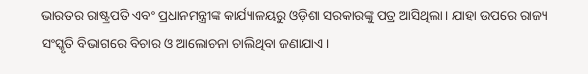ଭାରତର ରାଷ୍ଟ୍ରପତି ଏବଂ ପ୍ରଧାନମନ୍ତ୍ରୀଙ୍କ କାର୍ଯ୍ୟାଳୟରୁ ଓଡ଼ିଶା ସରକାରଙ୍କୁ ପତ୍ର ଆସିଥିଲା। ଯାହା ଉପରେ ରାଜ୍ୟ ସଂସ୍କୃତି ବିଭାଗରେ ବିଚାର ଓ ଆଲୋଚନା ଚାଲିଥିବା ଜଣାଯାଏ।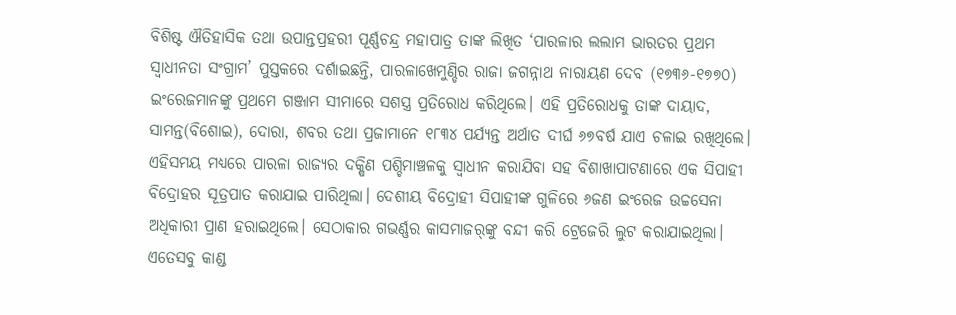ବିଶିଷ୍ଟ ଐତିହାସିକ ତଥା ଉପାନ୍ତପ୍ରହରୀ ପୂର୍ଣ୍ଣଚନ୍ଦ୍ର ମହାପାତ୍ର ତାଙ୍କ ଲିଖିତ ‘ପାରଳାର ଲଲାମ ଭାରତର ପ୍ରଥମ ସ୍ବାଧୀନତା ସଂଗ୍ରାମ’ ପୁସ୍ତକରେ ଦର୍ଶାଇଛନ୍ତି, ପାରଳାଖେମୁଣ୍ଡିର ରାଜା ଜଗନ୍ନାଥ ନାରାୟଣ ଦେବ (୧୭୩୬-୧୭୭୦) ଇଂରେଜମାନଙ୍କୁ ପ୍ରଥମେ ଗଞ୍ଜାମ ସୀମାରେ ସଶସ୍ତ୍ର ପ୍ରତିରୋଧ କରିଥିଲେ। ଏହି ପ୍ରତିରୋଧକୁ ତାଙ୍କ ଦାୟାଦ, ସାମନ୍ତ(ବିଶୋଇ), ଦୋରା, ଶବର ତଥା ପ୍ରଜାମାନେ ୧୮୩୪ ପର୍ଯ୍ୟନ୍ତ ଅର୍ଥାତ ଦୀର୍ଘ ୬୭ବର୍ଷ ଯାଏ ଚଳାଇ ରଖିଥିଲେ। ଏହିସମୟ ମଧ୍ୟରେ ପାରଳା ରାଜ୍ୟର ଦକ୍ଷିଣ ପଶ୍ଚିମାଞ୍ଚଳକୁ ସ୍ବାଧୀନ କରାଯିବା ସହ ବିଶାଖାପାଟଣାରେ ଏକ ସିପାହୀ ବିଦ୍ରୋହର ସୂତ୍ରପାତ କରାଯାଇ ପାରିଥିଲା। ଦେଶୀୟ ବିଦ୍ରୋହୀ ସିପାହୀଙ୍କ ଗୁଳିରେ ୬ଜଣ ଇଂରେଜ ଉଚ୍ଚସେନା ଅଧିକାରୀ ପ୍ରାଣ ହରାଇଥିଲେ। ସେଠାକାର ଗଭର୍ଣ୍ଣର କାସମାଜର୍‌ଙ୍କୁ ବନ୍ଦୀ କରି ଟ୍ରେଜେରି ଲୁଟ କରାଯାଇଥିଲା। ଏତେସବୁ କାଣ୍ଡ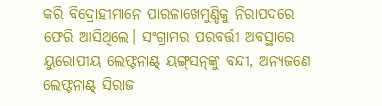କରି ବିଦ୍ରୋହୀମାନେ ପାରଳାଖେମୁଣ୍ଡିକୁ ନିରାପଦରେ ଫେରି ଆସିଥିଲେ। ସଂଗ୍ରାମର ପରବର୍ତ୍ତୀ ଅବସ୍ଥାରେ ୟୁରୋପୀୟ ଲେଫ୍ଟନାଣ୍ଟ୍‌ ୟଙ୍ଗ୍‌ସନ୍‌ଙ୍କୁ ବନ୍ଦୀ, ଅନ୍ୟଜଣେ ଲେଫ୍ଟନାଣ୍ଟ୍‌ ସିରାଜ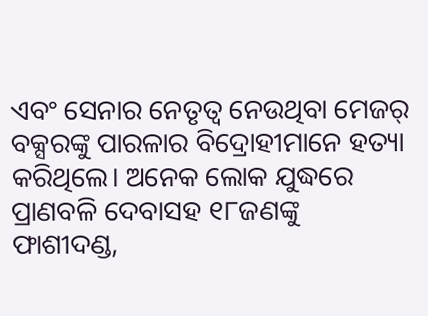ଏବଂ ସେନାର ନେତୃତ୍ୱ ନେଉଥିବା ମେଜର୍‌ ବକ୍ସରଙ୍କୁ ପାରଳାର ବିଦ୍ରୋହୀମାନେ ହତ୍ୟା କରିଥିଲେ। ଅନେକ ଲୋକ ଯୁଦ୍ଧରେ ପ୍ରାଣବଳି ଦେବାସହ ୧୮ଜଣଙ୍କୁ ଫାଶୀଦଣ୍ଡ,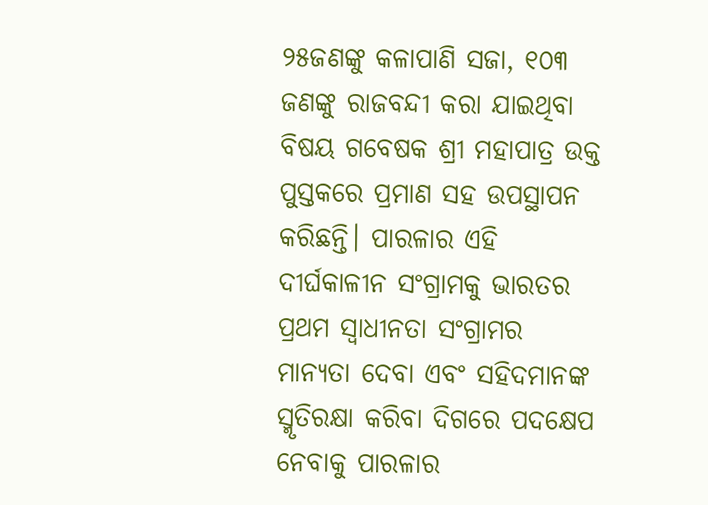୨୫ଜଣଙ୍କୁ କଳାପାଣି ସଜା, ୧୦୩ ଜଣଙ୍କୁ ରାଜବନ୍ଦୀ କରା ଯାଇଥିବା ବିଷୟ ଗବେଷକ ଶ୍ରୀ ମହାପାତ୍ର ଉକ୍ତ ପୁସ୍ତକରେ ପ୍ରମାଣ ସହ ଉପସ୍ଥାପନ କରିଛନ୍ତି। ପାରଳାର ଏହି ଦୀର୍ଘକାଳୀନ ସଂଗ୍ରାମକୁ ଭାରତର ପ୍ରଥମ ସ୍ବାଧୀନତା ସଂଗ୍ରାମର ମାନ୍ୟତା ଦେବା ଏବଂ ସହିଦମାନଙ୍କ ସ୍ମୃତିରକ୍ଷା କରିବା ଦିଗରେ ପଦକ୍ଷେପ ନେବାକୁ ପାରଳାର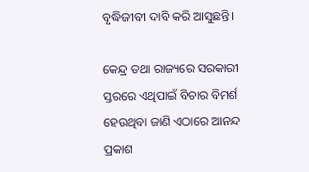ବୃଦ୍ଧିଜୀବୀ ଦାବି କରି ଆସୁଛନ୍ତି।

କେନ୍ଦ୍ର ତଥା ରାଜ୍ୟରେ ସରକାରୀ ସ୍ତରରେ ଏଥିପାଇଁ ବିଚାର ବିମର୍ଶ ହେଉଥିବା ଜାଣି ଏଠାରେ ଆନନ୍ଦ ପ୍ରକାଶ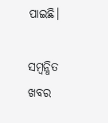ପାଇଛି।

ସମ୍ବନ୍ଧିତ ଖବର